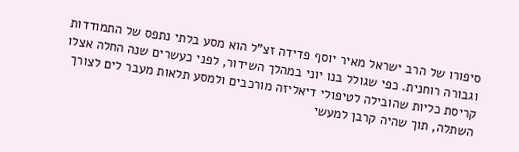סיפורו של הרב ישראל מאיר יוסף פדידה זצ"ל הוא מסע בלתי נתפס של התמודדות וגבורה רוחנית. כפי שגולל בנו יוני במהלך השידור, לפני כעשרים שנה החלה אצלו קריסת כליות שהובילה לטיפולי דיאליזה מורכבים ולמסע תלאות מעבר לים לצורך השתלה, תוך שהיה קרבן למעשי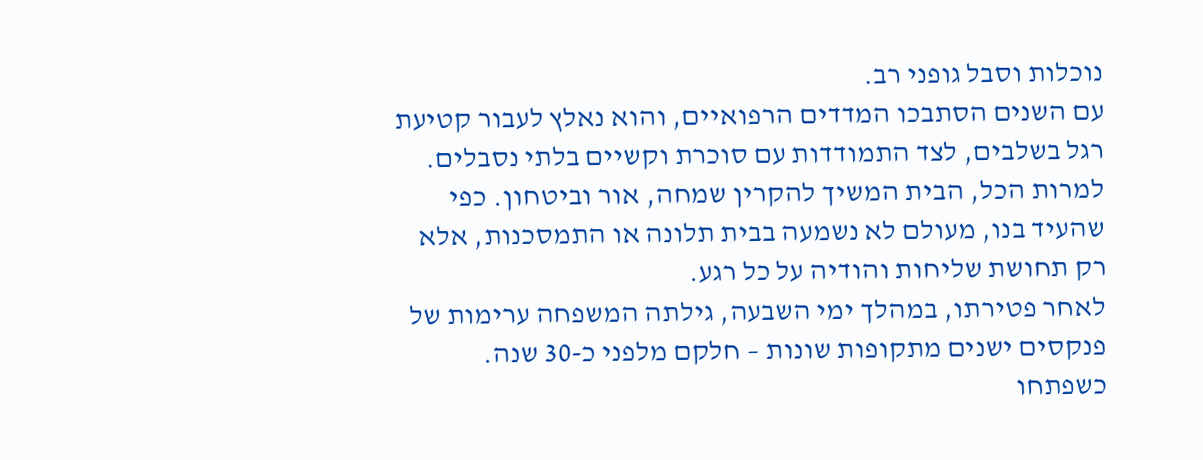נוכלות וסבל גופני רב.
עם השנים הסתבכו המדדים הרפואיים, והוא נאלץ לעבור קטיעת רגל בשלבים, לצד התמודדות עם סוכרת וקשיים בלתי נסבלים. למרות הכל, הבית המשיך להקרין שמחה, אור וביטחון. כפי שהעיד בנו, מעולם לא נשמעה בבית תלונה או התמסכנות, אלא רק תחושת שליחות והודיה על כל רגע.
לאחר פטירתו, במהלך ימי השבעה, גילתה המשפחה ערימות של פנקסים ישנים מתקופות שונות – חלקם מלפני כ-30 שנה. כשפתחו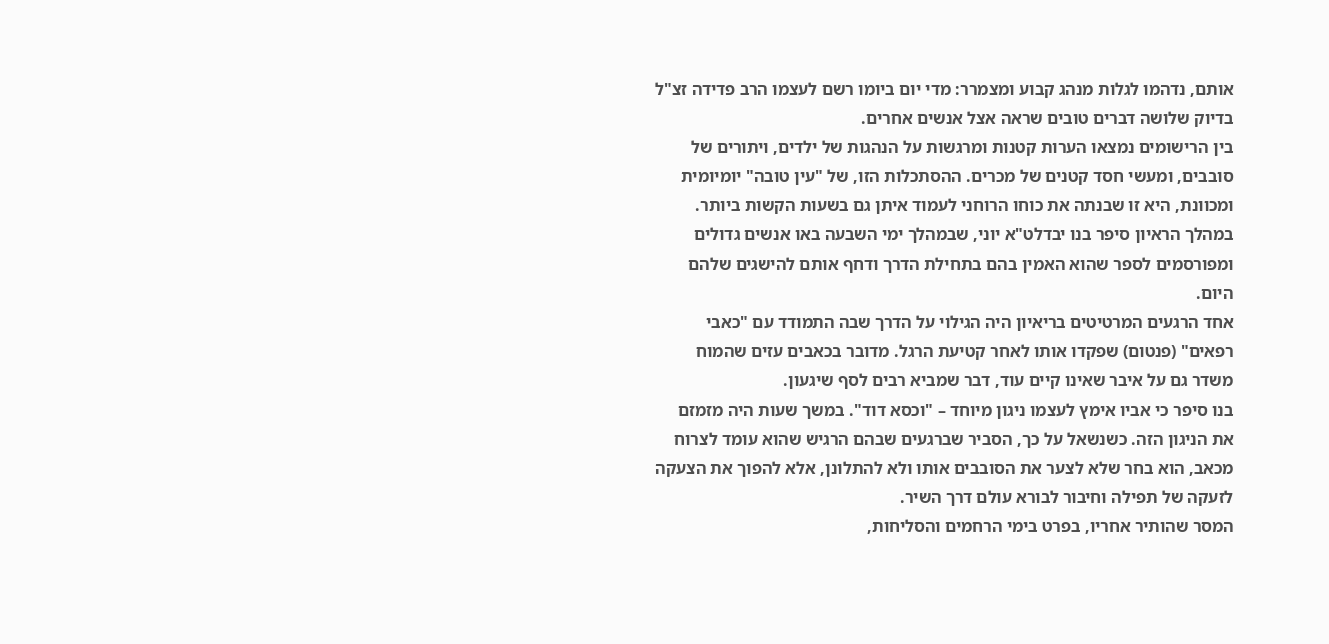אותם, נדהמו לגלות מנהג קבוע ומצמרר: מדי יום ביומו רשם לעצמו הרב פדידה זצ"ל בדיוק שלושה דברים טובים שראה אצל אנשים אחרים.
בין הרישומים נמצאו הערות קטנות ומרגשות על הנהגות של ילדים, ויתורים של סובבים, ומעשי חסד קטנים של מכרים. ההסתכלות הזו, של "עין טובה" יומיומית ומכוונת, היא זו שבנתה את כוחו הרוחני לעמוד איתן גם בשעות הקשות ביותר.
במהלך הראיון סיפר בנו יבדלט"א יוני, שבמהלך ימי השבעה באו אנשים גדולים ומפורסמים לספר שהוא האמין בהם בתחילת הדרך ודחף אותם להישגים שלהם היום.
אחד הרגעים המרטיטים בריאיון היה הגילוי על הדרך שבה התמודד עם "כאבי רפאים" (פנטום) שפקדו אותו לאחר קטיעת הרגל. מדובר בכאבים עזים שהמוח משדר גם על איבר שאינו קיים עוד, דבר שמביא רבים לסף שיגעון.
בנו סיפר כי אביו אימץ לעצמו ניגון מיוחד – "וכסא דוד". במשך שעות היה מזמזם את הניגון הזה. כשנשאל על כך, הסביר שברגעים שבהם הרגיש שהוא עומד לצרוח מכאב, הוא בחר שלא לצער את הסובבים אותו ולא להתלונן, אלא להפוך את הצעקה לזעקה של תפילה וחיבור לבורא עולם דרך השיר.
המסר שהותיר אחריו, בפרט בימי הרחמים והסליחות,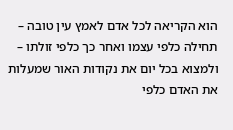הוא הקריאה לכל אדם לאמץ עין טובה – תחילה כלפי עצמו ואחר כך כלפי זולתו – ולמצוא בכל יום את נקודות האור שמעלות את האדם כלפי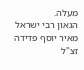מעלה.
הגאון רבי ישראל מאיר יוסף פדידה זצ"ל